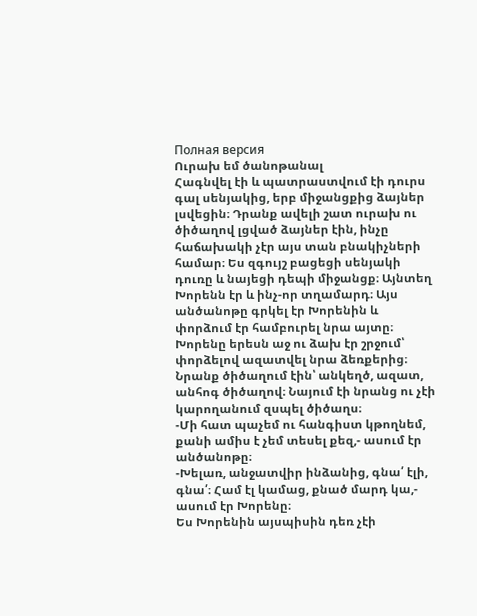Полная версия
Ուրախ եմ ծանոթանալ
Հագնվել էի և պատրաստվում էի դուրս գալ սենյակից, երբ միջանցքից ձայներ լսվեցին։ Դրանք ավելի շատ ուրախ ու ծիծաղով լցված ձայներ էին, ինչը հաճախակի չէր այս տան բնակիչների համար։ Ես զգույշ բացեցի սենյակի դուռը և նայեցի դեպի միջանցք։ Այնտեղ Խորենն էր և ինչ-որ տղամարդ։ Այս անծանոթը գրկել էր Խորենին և փորձում էր համբուրել նրա այտը։ Խորենը երեսն աջ ու ձախ էր շրջում՝ փորձելով ազատվել նրա ձեռքերից։ Նրանք ծիծաղում էին՝ անկեղծ, ազատ, անհոգ ծիծաղով։ Նայում էի նրանց ու չէի կարողանում զսպել ծիծաղս։
-Մի հատ պաչեմ ու հանգիստ կթողնեմ, քանի ամիս է չեմ տեսել քեզ,- ասում էր անծանոթը։
-Խելառ, անջատվիր ինձանից, գնա՛ էլի, գնա՛։ Համ էլ կամաց, քնած մարդ կա,- ասում էր Խորենը։
Ես Խորենին այսպիսին դեռ չէի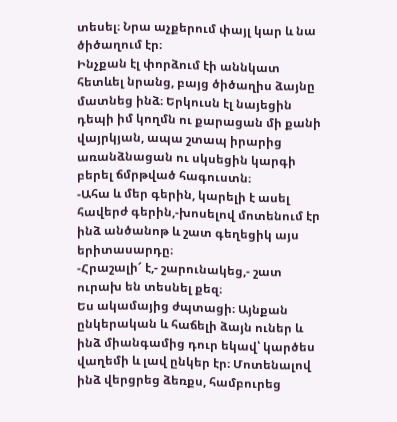տեսել։ Նրա աչքերում փայլ կար և նա ծիծաղում էր։
Ինչքան էլ փորձում էի աննկատ հետևել նրանց, բայց ծիծաղիս ձայնը մատնեց ինձ։ Երկուսն էլ նայեցին դեպի իմ կողմն ու քարացան մի քանի վայրկյան, ապա շտապ իրարից առանձնացան ու սկսեցին կարգի բերել ճմրթված հագուստն։
-Ահա և մեր գերին, կարելի է ասել հավերժ գերին,-խոսելով մոտենում էր ինձ անծանոթ և շատ գեղեցիկ այս երիտասարդը։
-Հրաշալի՜ է,- շարունակեց,- շատ ուրախ են տեսնել քեզ։
Ես ակամայից ժպտացի։ Այնքան ընկերական և հաճելի ձայն ուներ և ինձ միանգամից դուր եկավ՝ կարծես վաղեմի և լավ ընկեր էր։ Մոտենալով ինձ վերցրեց ձեռքս, համբուրեց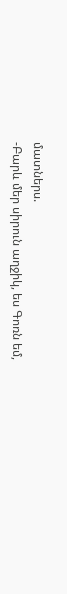մատներս.
-Բարև մեր սիրուն աղջիկ, ես Գոռն եմ,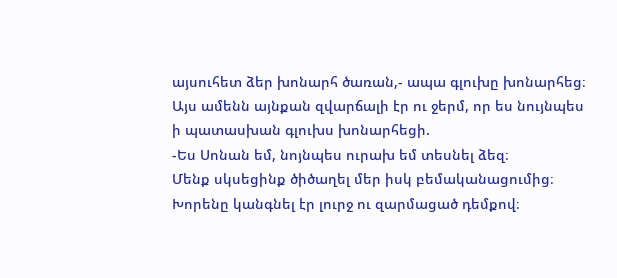այսուհետ ձեր խոնարհ ծառան,- ապա գլուխը խոնարհեց։
Այս ամենն այնքան զվարճալի էր ու ջերմ, որ ես նույնպես ի պատասխան գլուխս խոնարհեցի.
-Ես Սոնան եմ, նոյնպես ուրախ եմ տեսնել ձեզ։
Մենք սկսեցինք ծիծաղել մեր իսկ բեմականացումից։ Խորենը կանգնել էր լուրջ ու զարմացած դեմքով։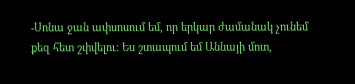-Սոնա ջան ափսոսում եմ, որ երկար ժամանակ չունեմ քեզ հետ շփվելու։ Ես շտապում եմ Աննայի մոտ,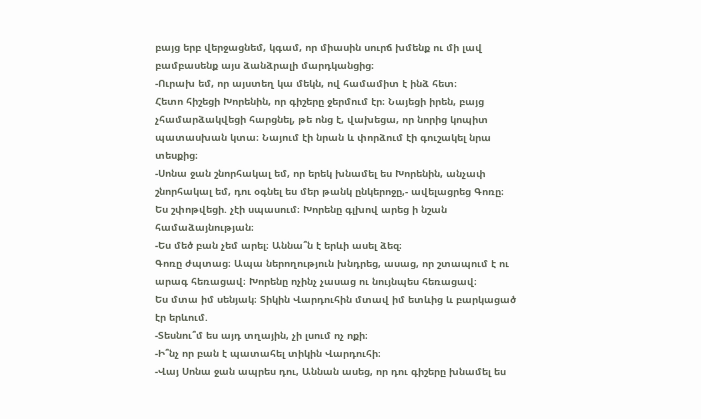բայց երբ վերջացնեմ, կգամ, որ միասին սուրճ խմենք ու մի լավ բամբասենք այս ձանձրալի մարդկանցից։
-Ուրախ եմ, որ այստեղ կա մեկն, ով համամիտ է ինձ հետ։
Հետո հիշեցի Խորենին, որ գիշերը ջերմում էր։ Նայեցի իրեն, բայց չհամարձակվեցի հարցնել, թե ոնց է, վախեցա, որ նորից կոպիտ պատասխան կտա։ Նայում էի նրան և փորձում էի գուշակել նրա տեսքից։
-Սոնա ջան շնորհակալ եմ, որ երեկ խնամել ես Խորենին, անչափ շնորհակալ եմ, դու օգնել ես մեր թանկ ընկերոջը,- ավելացրեց Գոռը։
Ես շփոթվեցի. չէի սպասում։ Խորենը գլխով արեց ի նշան համաձայնության։
-Ես մեծ բան չեմ արել։ Աննա՞ն է երևի ասել ձեզ։
Գոռը ժպտաց։ Ապա ներողություն խնդրեց, ասաց, որ շտապում է ու արագ հեռացավ։ Խորենը ոչինչ չասաց ու նույնպես հեռացավ։
Ես մտա իմ սենյակ։ Տիկին Վարդուհին մտավ իմ ետևից և բարկացած էր երևում.
-Տեսնու՞մ ես այդ տղային, չի լսում ոչ ոքի։
-Ի՞նչ որ բան է պատահել տիկին Վարդուհի։
-Վայ Սոնա ջան ապրես դու, Աննան ասեց, որ դու գիշերը խնամել ես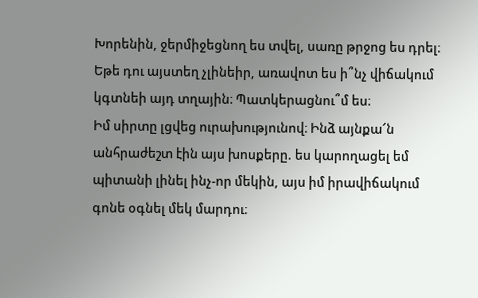Խորենին, ջերմիջեցնող ես տվել, սառը թրջոց ես դրել։ Եթե դու այստեղ չլինեիր, առավոտ ես ի՞նչ վիճակում կգտնեի այդ տղային։ Պատկերացնու՞մ ես։
Իմ սիրտը լցվեց ուրախությունով։ Ինձ այնքա՜ն անհրաժեշտ էին այս խոսքերը. ես կարողացել եմ պիտանի լինել ինչ-որ մեկին, այս իմ իրավիճակում գոնե օգնել մեկ մարդու։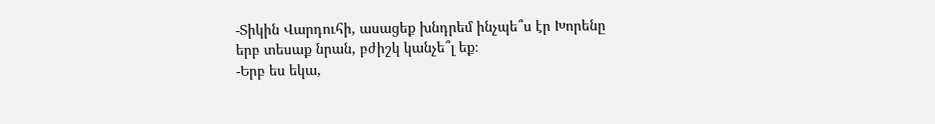-Տիկին Վարդուհի, ասացեք խնդրեմ ինչպե՞ս էր Խորենը երբ տեսաք նրան, բժիշկ կանչե՞լ եք։
-Երբ ես եկա,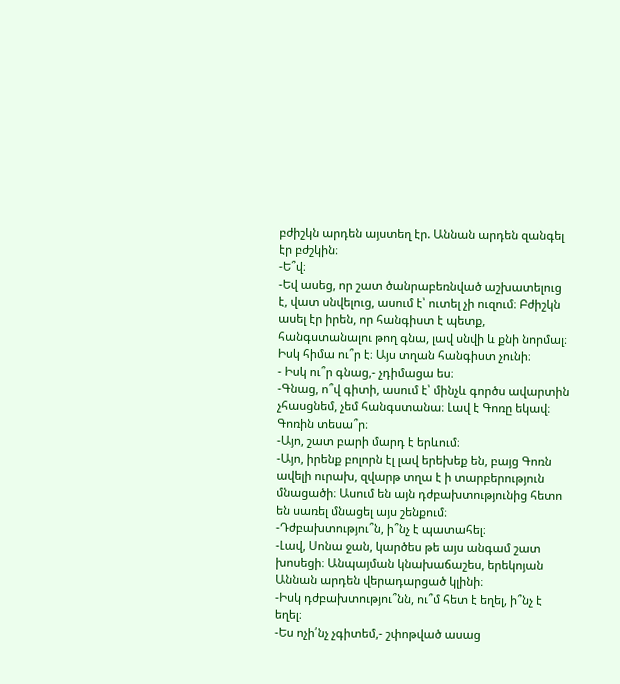բժիշկն արդեն այստեղ էր. Աննան արդեն զանգել էր բժշկին։
-Ե՞վ։
-Եվ ասեց, որ շատ ծանրաբեռնված աշխատելուց է, վատ սնվելուց, ասում է՝ ուտել չի ուզում։ Բժիշկն ասել էր իրեն, որ հանգիստ է պետք, հանգստանալու թող գնա, լավ սնվի և քնի նորմալ։ Իսկ հիմա ու՞ր է։ Այս տղան հանգիստ չունի։
- Իսկ ու՞ր գնաց,- չդիմացա ես։
-Գնաց, ո՞վ գիտի, ասում է՝ մինչև գործս ավարտին չհասցնեմ, չեմ հանգստանա։ Լավ է Գոռը եկավ։ Գոռին տեսա՞ր։
-Այո, շատ բարի մարդ է երևում։
-Այո, իրենք բոլորն էլ լավ երեխեք են, բայց Գոռն ավելի ուրախ, զվարթ տղա է ի տարբերություն մնացածի։ Ասում են այն դժբախտությունից հետո են սառել մնացել այս շենքում։
-Դժբախտությու՞ն, ի՞նչ է պատահել։
-Լավ, Սոնա ջան, կարծես թե այս անգամ շատ խոսեցի։ Անպայման կնախաճաշես, երեկոյան Աննան արդեն վերադարցած կլինի։
-Իսկ դժբախտությու՞նն, ու՞մ հետ է եղել, ի՞նչ է եղել։
-Ես ոչի՛նչ չգիտեմ,- շփոթված ասաց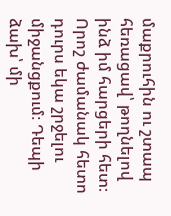մաքրուհին ու շտապ հեռացավ՝ թողնելով ինձ իմ հարցերի հետ։
Որոշ ժամանակ հետո դուրս եկա շրջելու միջանցքում։ Դեպի ձախ՝ մի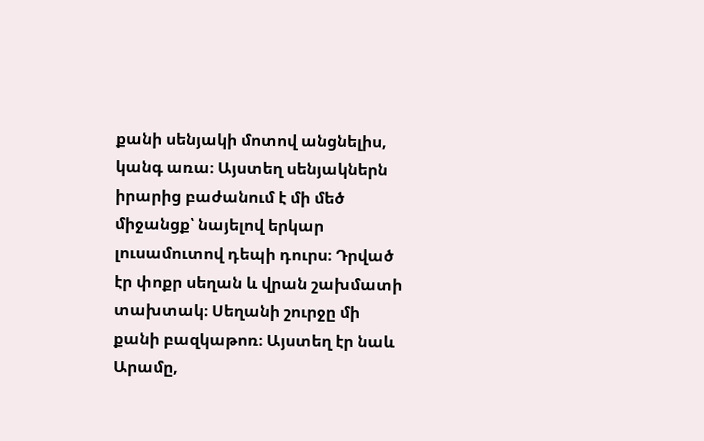քանի սենյակի մոտով անցնելիս, կանգ առա։ Այստեղ սենյակներն իրարից բաժանում է մի մեծ միջանցք՝ նայելով երկար լուսամուտով դեպի դուրս։ Դրված էր փոքր սեղան և վրան շախմատի տախտակ։ Սեղանի շուրջը մի քանի բազկաթոռ։ Այստեղ էր նաև Արամը,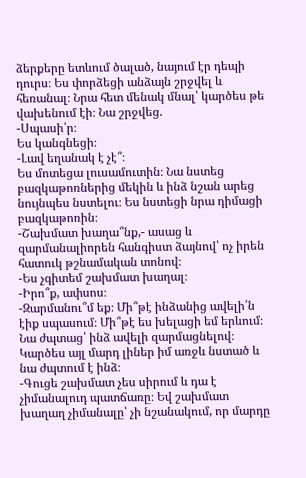ձերքերը ետևում ծալած, նայում էր դեպի դուրս։ Ես փորձեցի անձայն շրջվել և հեռանալ։ Նրա հետ մենակ մնալ՝ կարծես թե վախենում էի։ Նա շրջվեց.
-Սպասի՛ր։
Ես կանգնեցի։
-Լավ եղանակ է չէ՞։
Ես մոտեցա լուսամուտին։ Նա նստեց բազկաթոռներից մեկին և ինձ նշան արեց նույնպես նստելու։ Ես նստեցի նրա դիմացի բազկաթոռին։
-Շախմատ խաղա՞նք,- ասաց և զարմանալիորեն հանգիստ ձայնով՝ ոչ իրեն հատուկ թշնամական տոնով։
-Ես չգիտեմ շախմատ խաղալ։
-Իրո՞ք, ափսոս։
-Զարմանու՞մ եք։ Մի՞թէ ինձանից ավելի՛ն էիք սպասում։ Մի՞թէ ես խելացի եմ երևում։
Նա ժպտաց՝ ինձ ավելի զարմացնելով։ Կարծես այլ մարդ լիներ իմ առջև նստած և նա ժպտում է ինձ։
-Գուցե շախմատ չես սիրում և դա է չիմանալուդ պատճառը։ Եվ շախմատ խաղաղ չիմանալը՝ չի նշանակում, որ մարդը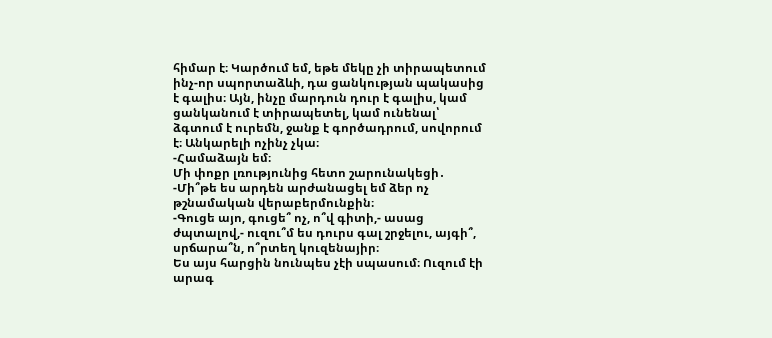հիմար է։ Կարծում եմ, եթե մեկը չի տիրապետում ինչ-որ սպորտաձևի, դա ցանկության պակասից է գալիս։ Այն, ինչը մարդուն դուր է գալիս, կամ ցանկանում է տիրապետել, կամ ունենալ՝ ձգտում է ուրեմն, ջանք է գործադրում, սովորում է։ Անկարելի ոչինչ չկա։
-Համաձայն եմ։
Մի փոքր լռությունից հետո շարունակեցի․
-Մի՞թե ես արդեն արժանացել եմ ձեր ոչ թշնամական վերաբերմունքին։
-Գուցե այո, գուցե՞ ոչ, ո՞վ գիտի,- ասաց ժպտալով,- ուզու՞մ ես դուրս գալ շրջելու, այգի՞, սրճարա՞ն, ո՞րտեղ կուզենայիր։
Ես այս հարցին նունպես չէի սպասում։ Ուզում էի արագ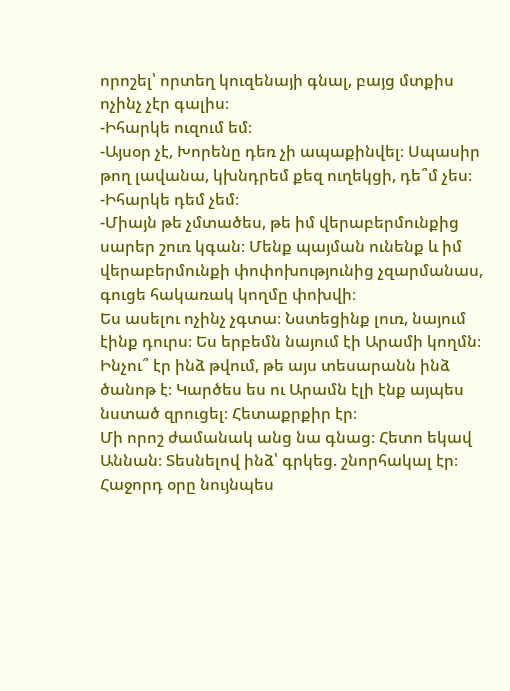որոշել՝ որտեղ կուզենայի գնալ, բայց մտքիս ոչինչ չէր գալիս։
-Իհարկե ուզում եմ։
-Այսօր չէ, Խորենը դեռ չի ապաքինվել։ Սպասիր թող լավանա, կխնդրեմ քեզ ուղեկցի, դե՞մ չես։
-Իհարկե դեմ չեմ։
-Միայն թե չմտածես, թե իմ վերաբերմունքից սարեր շուռ կգան։ Մենք պայման ունենք և իմ վերաբերմունքի փոփոխությունից չզարմանաս, գուցե հակառակ կողմը փոխվի։
Ես ասելու ոչինչ չգտա։ Նստեցինք լուռ, նայում էինք դուրս։ Ես երբեմն նայում էի Արամի կողմն։ Ինչու՞ էր ինձ թվում, թե այս տեսարանն ինձ ծանոթ է։ Կարծես ես ու Արամն էլի էնք այպես նստած զրուցել։ Հետաքրքիր էր։
Մի որոշ ժամանակ անց նա գնաց։ Հետո եկավ Աննան։ Տեսնելով ինձ՝ գրկեց. շնորհակալ էր։
Հաջորդ օրը նույնպես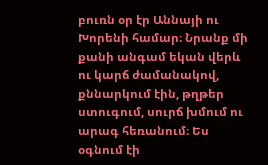բուռն օր էր Աննայի ու Խորենի համար։ Նրանք մի քանի անգամ եկան վերև ու կարճ ժամանակով, քննարկում էին, թղթեր ստուգում, սուրճ խմում ու արագ հեռանում։ Ես օգնում էի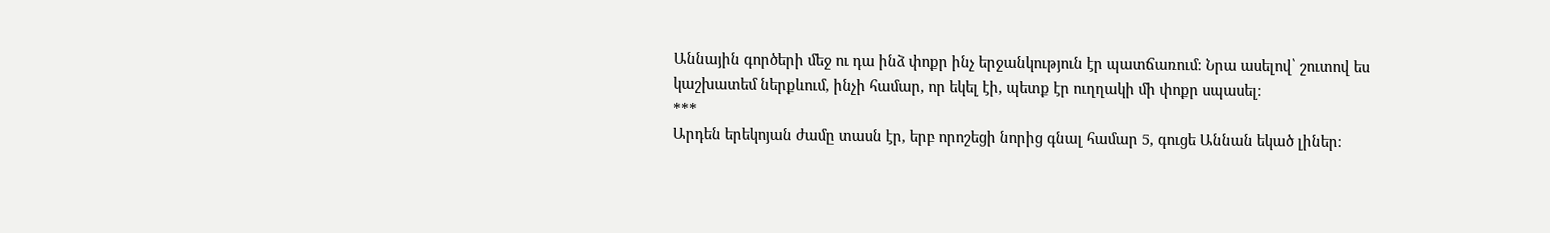Աննային գործերի մեջ ու դա ինձ փոքր ինչ երջանկություն էր պատճառում։ Նրա ասելով՝ շուտով ես կաշխատեմ ներքևում, ինչի համար, որ եկել էի, պետք էր ուղղակի մի փոքր սպասել։
***
Արդեն երեկոյան ժամը տասն էր, երբ որոշեցի նորից գնալ համար 5, գուցե Աննան եկած լիներ։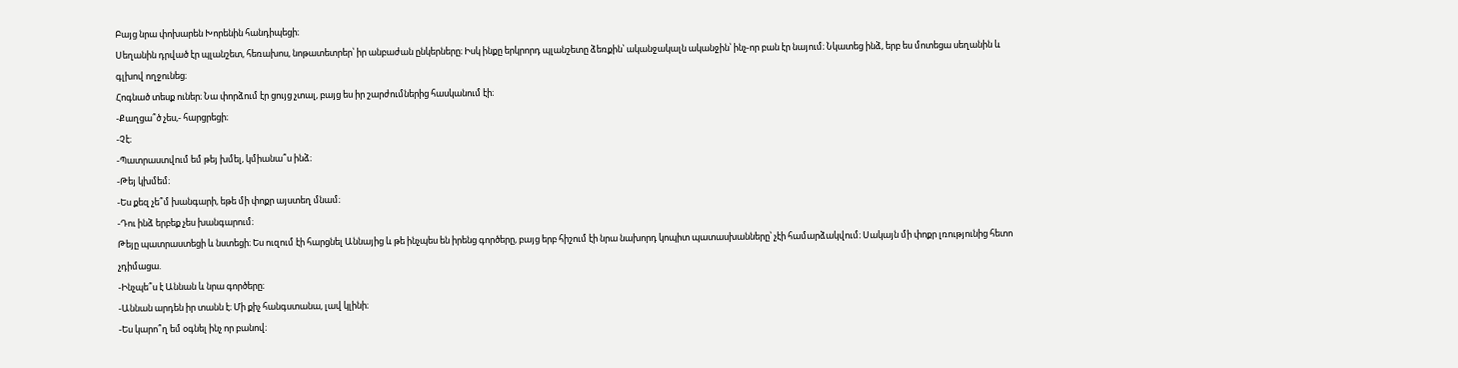Բայց նրա փոխարեն Խորենին հանդիպեցի։
Սեղանին դրված էր պլանշետ, հեռախոս, նոթատետրեր՝ իր անբաժան ընկերները։ Իսկ ինքը երկրորդ պլանշետը ձեռքին՝ ականջակալն ականջին՝ ինչ-որ բան էր նայում։ Նկատեց ինձ, երբ ես մոտեցա սեղանին և գլխով ողջունեց։
Հոգնած տեսք ուներ։ Նա փորձում էր ցույց չտալ, բայց ես իր շարժումներից հասկանում էի։
-Քաղցա՞ծ չես,- հարցրեցի։
-Չէ։
-Պատրաստվում եմ թեյ խմել, կմիանա՞ս ինձ։
-Թեյ կխմեմ։
-Ես քեզ չե՞մ խանգարի, եթե մի փոքր այստեղ մնամ։
-Դու ինձ երբեք չես խանգարում։
Թեյը պատրաստեցի և նստեցի։ Ես ուզում էի հարցնել Աննայից և թե ինչպես են իրենց գործերը, բայց երբ հիշում էի նրա նախորդ կոպիտ պատասխանները՝ չէի համարձակվում։ Սակայն մի փոքր լռությունից հետո չդիմացա.
-Ինչպե՞ս է Աննան և նրա գործերը։
-Աննան արդեն իր տանն է։ Մի քիչ հանգստանա, լավ կլինի։
-Ես կարո՞ղ եմ օգնել ինչ որ բանով։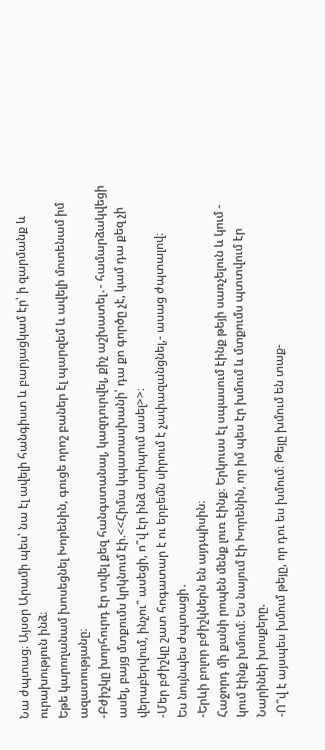Նա ժպտաց։ Այսօր Արամի պես՝ նա էլ ավելի հանգիստ և բարյացկամ էր՝ ի զարմանք և ուրախություն ինձ։
Եթե կարողանամ խոսեցնել Խորենին, գուցե որոշ բաներ էլ պարզեմ և ավելի մոտենամ իմ ազատությանը։
-Բժիշկը խորհուրդ էր տվել քեզ հանգստանալ, կազդուրվել, քիչ աշխատել․- համարձակվեցի ասել, բայց մտքումս կրկնում էի.<<Հիմա կպատասխանի՝ դա քո գործը չէ, կամ դա քեզ չի վերաբերվում, ինչու՞ ասեցի, ո՞վ էր ինձ ստիպում ասել>>։
-Մեր բժիշկը շատ հոգատար է ու երբեմն սիրում է չափազանցնել,- ասաց ժպտալով։
Ես նույնպես ժպտացի․
-Երևի բոլոր բժիշկներն են այդպիսին։
Հաջորդ մի քանի րոպեն մենք լուռ էինք։ Երկուսս էլ սպասում էինք թեյի սառչելուն և կում - կում էինք խմում։ Ես նայում էի Խորենին, որ իմ պես էր խմում և մտքումս պտտվում էր Նարինեի խոսքերը.
-Ո՞վ է այսպես խմում թեյը, որ դու ես խմում։ Թեյը խմում են տաք-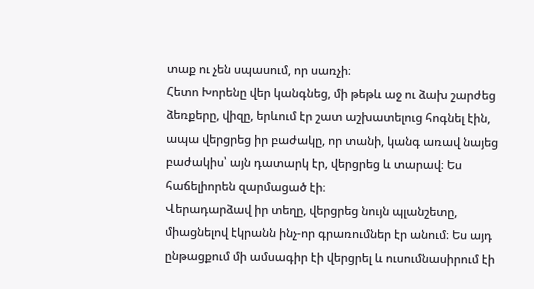տաք ու չեն սպասում, որ սառչի։
Հետո Խորենը վեր կանգնեց, մի թեթև աջ ու ձախ շարժեց ձեռքերը, վիզը, երևում էր շատ աշխատելուց հոգնել էին, ապա վերցրեց իր բաժակը, որ տանի, կանգ առավ նայեց բաժակիս՝ այն դատարկ էր, վերցրեց և տարավ։ Ես հաճելիորեն զարմացած էի։
Վերադարձավ իր տեղը, վերցրեց նույն պլանշետը, միացնելով էկրանն ինչ-որ գրառումներ էր անում։ Ես այդ ընթացքում մի ամսագիր էի վերցրել և ուսումնասիրում էի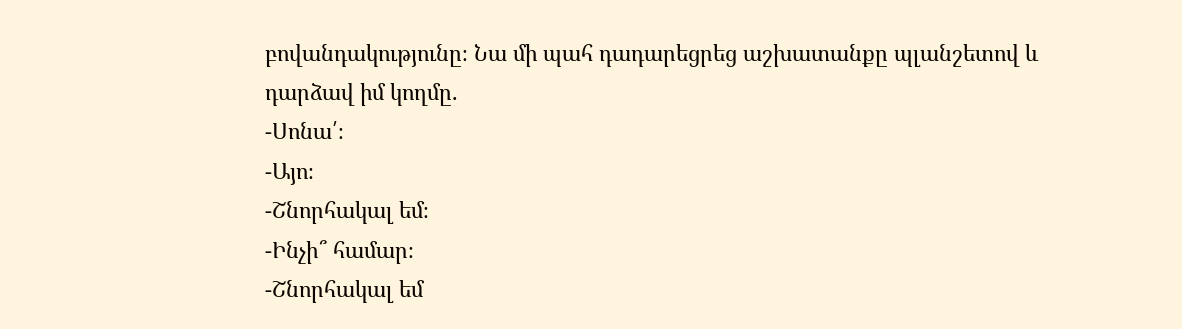բովանդակությունը։ Նա մի պահ դադարեցրեց աշխատանքը պլանշետով և դարձավ իմ կողմը.
-Սոնա՛։
-Այո։
-Շնորհակալ եմ։
-Ինչի՞ համար։
-Շնորհակալ եմ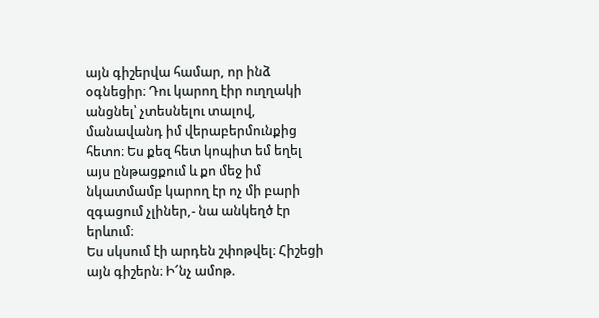այն գիշերվա համար, որ ինձ օգնեցիր։ Դու կարող էիր ուղղակի անցնել՝ չտեսնելու տալով, մանավանդ իմ վերաբերմունքից հետո։ Ես քեզ հետ կոպիտ եմ եղել այս ընթացքում և քո մեջ իմ նկատմամբ կարող էր ոչ մի բարի զգացում չլիներ,- նա անկեղծ էր երևում։
Ես սկսում էի արդեն շփոթվել։ Հիշեցի այն գիշերն։ Ի՜նչ ամոթ.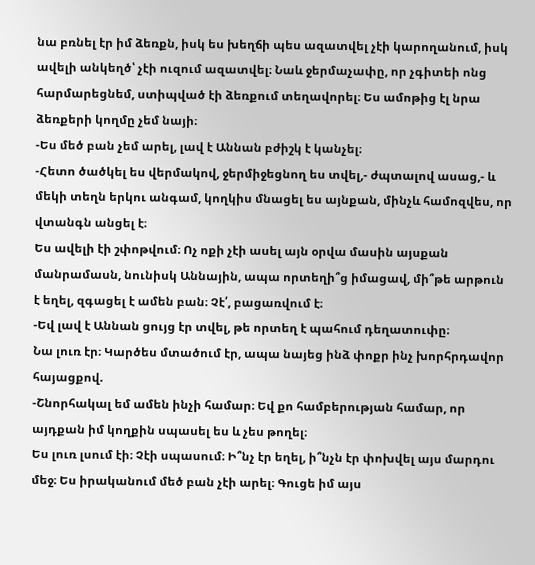նա բռնել էր իմ ձեռքն, իսկ ես խեղճի պես ազատվել չէի կարողանում, իսկ ավելի անկեղծ՝ չէի ուզում ազատվել։ Նաև ջերմաչափը, որ չգիտեի ոնց հարմարեցնեմ, ստիպված էի ձեռքում տեղավորել։ Ես ամոթից էլ նրա ձեռքերի կողմը չեմ նայի։
-Ես մեծ բան չեմ արել, լավ է Աննան բժիշկ է կանչել։
-Հետո ծածկել ես վերմակով, ջերմիջեցնող ես տվել,- ժպտալով ասաց,- և մեկի տեղն երկու անգամ, կողկիս մնացել ես այնքան, մինչև համոզվես, որ վտանգն անցել է։
Ես ավելի էի շփոթվում։ Ոչ ոքի չէի ասել այն օրվա մասին այսքան մանրամասն, նունիսկ Աննային, ապա որտեղի՞ց իմացավ, մի՞թե արթուն է եղել, զգացել է ամեն բան։ Չէ՛, բացառվում է։
-Եվ լավ է Աննան ցույց էր տվել, թե որտեղ է պահում դեղատուփը։
Նա լուռ էր։ Կարծես մտածում էր, ապա նայեց ինձ փոքր ինչ խորհրդավոր հայացքով.
-Շնորհակալ եմ ամեն ինչի համար։ Եվ քո համբերության համար, որ այդքան իմ կողքին սպասել ես և չես թողել։
Ես լուռ լսում էի։ Չէի սպասում։ Ի՞նչ էր եղել, ի՞նչն էր փոխվել այս մարդու մեջ։ Ես իրականում մեծ բան չէի արել։ Գուցե իմ այս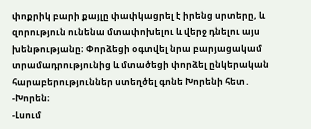փոքրիկ բարի քայլը փափկացրել է իրենց սրտերը, և զորություն ունենա մտափոխելու և վերջ դնելու այս խենթությանը։ Փորձեցի օգտվել նրա բարյացակամ տրամադրությունից և մտածեցի փորձել ընկերական հարաբերություններ ստեղծել գոնե Խորենի հետ․
-Խորեն։
-Լսում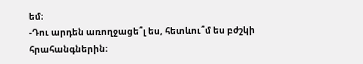եմ։
-Դու արդեն առողջացե՞լ ես, հետևու՞մ ես բժշկի հրահանգներին։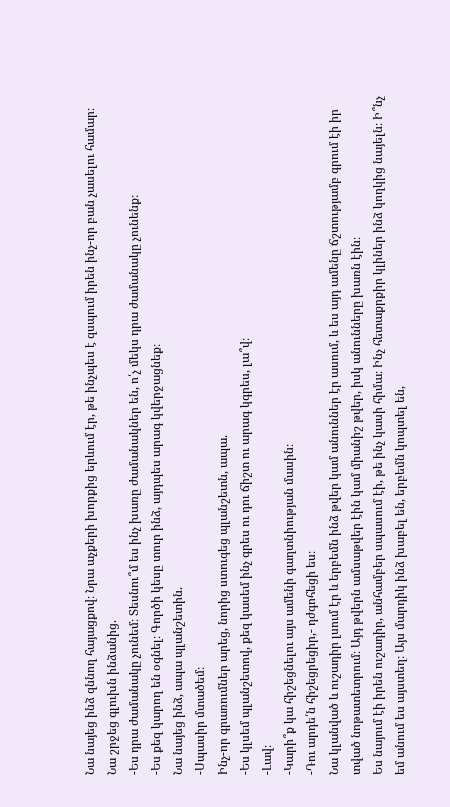Նա նայեց ինձ զննող հայացքով։ Նրա աչքերի խորքից երևում էր, թե ինչպես է զսպում իրեն ինչ-որ բան չասելու համար։ Նա շրջեց գլուխն ինձանից.
-Ես դրա ժամանակը չունեմ։ Տեսնու՞մ ես ինչ խառը ժամանակներ են, ո՛չ մեկս դրա ժամանակը չունենք։
-Ես քեզ կարող են օգնել։ Գործի կեսը տուր ինձ, այդպես արագ կվերջացնեք։
Նա նայեց ինձ, ապա պլանշետին.
-Սպասիր մտածեմ։
Ինչ-որ գրառումներ արեց, նորից ստուգեց պլանշետն, ապա.
-Ես կլսեմ պլանշետով, քեզ կասեմ ինչ գրես ու դու ճիշտ ու արագ կգրես, լա՞վ։
-Լավ։
-Կարի՞ք կա հիշեցնելու այս ամենի գաղտնիության մասին։
-Դու արդե՛ն հիշեցրեցիր,- դժգոհեցի ես։
Նա կլանված և ուշադիր լսում էր և երբեմն ինձ թվեր կամ անուններ էր ասում, և ես այդ ամենը ճշտությամբ գրում էի իր տված նոթատետրում։ Այդ թվերն ամսաթվեր էին կամ միանիշ թվեր, իսկ անունները խառն էին։
Ես նայում էի իրեն ուշադիր, անհամբեր սպասում էի, թե ինչ կասի հիմա։ Ինչ հետաքրքիր կլիներ ինձ կողկից նայելն։ Ի՞նչ եմ անում ես այստեղ։ Այս մարդիկ ինձ խաբել են, երբեմն կոպտել են,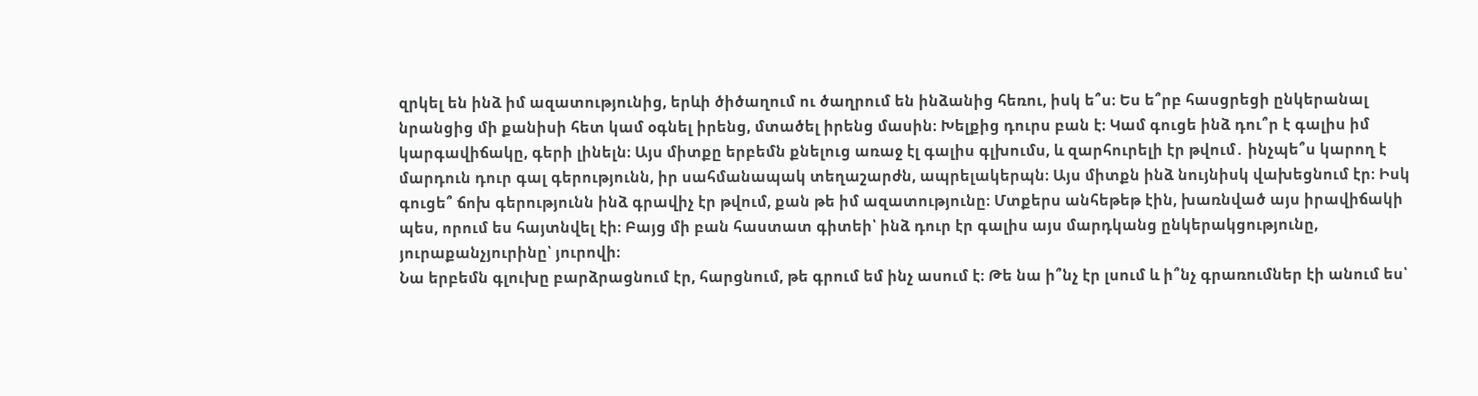զրկել են ինձ իմ ազատությունից, երևի ծիծաղում ու ծաղրում են ինձանից հեռու, իսկ ե՞ս։ Ես ե՞րբ հասցրեցի ընկերանալ նրանցից մի քանիսի հետ կամ օգնել իրենց, մտածել իրենց մասին։ Խելքից դուրս բան է։ Կամ գուցե ինձ դու՞ր է գալիս իմ կարգավիճակը, գերի լինելն։ Այս միտքը երբեմն քնելուց առաջ էլ գալիս գլխումս, և զարհուրելի էր թվում․ ինչպե՞ս կարող է մարդուն դուր գալ գերությունն, իր սահմանապակ տեղաշարժն, ապրելակերպն։ Այս միտքն ինձ նույնիսկ վախեցնում էր։ Իսկ գուցե՞ ճոխ գերությունն ինձ գրավիչ էր թվում, քան թե իմ ազատությունը։ Մտքերս անհեթեթ էին, խառնված այս իրավիճակի պես, որում ես հայտնվել էի։ Բայց մի բան հաստատ գիտեի՝ ինձ դուր էր գալիս այս մարդկանց ընկերակցությունը, յուրաքանչյուրինը՝ յուրովի։
Նա երբեմն գլուխը բարձրացնում էր, հարցնում, թե գրում եմ ինչ ասում է։ Թե նա ի՞նչ էր լսում և ի՞նչ գրառումներ էի անում ես՝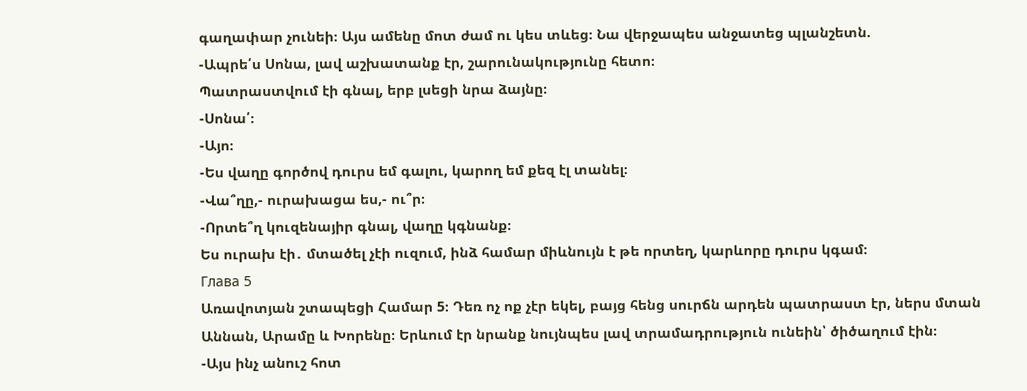գաղափար չունեի։ Այս ամենը մոտ ժամ ու կես տևեց։ Նա վերջապես անջատեց պլանշետն.
-Ապրե՛ս Սոնա, լավ աշխատանք էր, շարունակությունը հետո։
Պատրաստվում էի գնալ, երբ լսեցի նրա ձայնը։
-Սոնա՛։
-Այո։
-Ես վաղը գործով դուրս եմ գալու, կարող եմ քեզ էլ տանել։
-Վա՞ղը,- ուրախացա ես,- ու՞ր։
-Որտե՞ղ կուզենայիր գնալ, վաղը կգնանք։
Ես ուրախ էի․ մտածել չէի ուզում, ինձ համար միևնույն է թե որտեղ, կարևորը դուրս կգամ։
Глава 5
Առավոտյան շտապեցի Համար 5։ Դեռ ոչ ոք չէր եկել, բայց հենց սուրճն արդեն պատրաստ էր, ներս մտան Աննան, Արամը և Խորենը։ Երևում էր նրանք նույնպես լավ տրամադրություն ունեին՝ ծիծաղում էին։
-Այս ինչ անուշ հոտ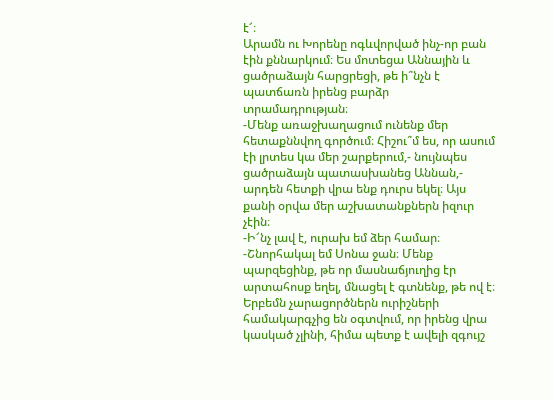է՜։
Արամն ու Խորենը ոգևվորված ինչ-որ բան էին քննարկում։ Ես մոտեցա Աննային և ցածրաձայն հարցրեցի, թե ի՞նչն է պատճառն իրենց բարձր տրամադրության։
-Մենք առաջխաղացում ունենք մեր հետաքննվող գործում։ Հիշու՞մ ես, որ ասում էի լրտես կա մեր շարքերում,- նույնպես ցածրաձայն պատասխանեց Աննան,- արդեն հետքի վրա ենք դուրս եկել։ Այս քանի օրվա մեր աշխատանքներն իզուր չէին։
-Ի՜նչ լավ է, ուրախ եմ ձեր համար։
-Շնորհակալ եմ Սոնա ջան։ Մենք պարզեցինք, թե որ մասնաճյուղից էր արտահոսք եղել, մնացել է գտնենք, թե ով է։ Երբեմն չարացործներն ուրիշների համակարգչից են օգտվում, որ իրենց վրա կասկած չլինի, հիմա պետք է ավելի զգույշ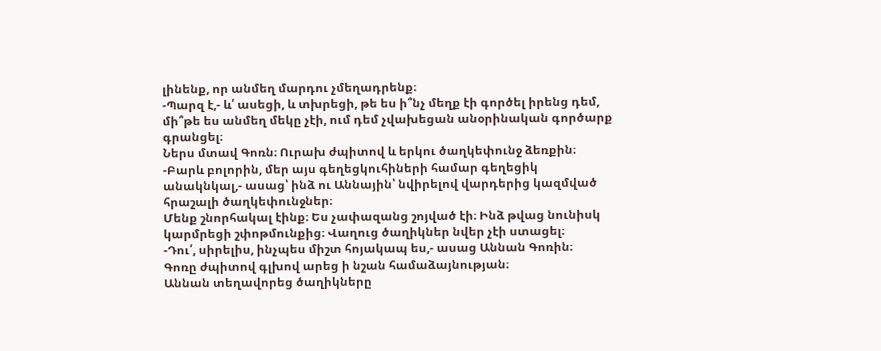լինենք, որ անմեղ մարդու չմեղադրենք։
-Պարզ է,- և՛ ասեցի, և տխրեցի, թե ես ի՞նչ մեղք էի գործել իրենց դեմ, մի՞թե ես անմեղ մեկը չէի, ում դեմ չվախեցան անօրինական գործարք գրանցել։
Ներս մտավ Գոռն։ Ուրախ ժպիտով և երկու ծաղկեփունջ ձեռքին։
-Բարև բոլորին, մեր այս գեղեցկուհիների համար գեղեցիկ անակնկալ,- ասաց՝ ինձ ու Աննային՝ նվիրելով վարդերից կազմված հրաշալի ծաղկեփունջներ։
Մենք շնորհակալ էինք։ Ես չափազանց շոյված էի։ Ինձ թվաց նունիսկ կարմրեցի շփոթմունքից։ Վաղուց ծաղիկներ նվեր չէի ստացել։
-Դու՛, սիրելիս, ինչպես միշտ հոյակապ ես,- ասաց Աննան Գոռին։
Գոռը ժպիտով գլխով արեց ի նշան համաձայնության։
Աննան տեղավորեց ծաղիկները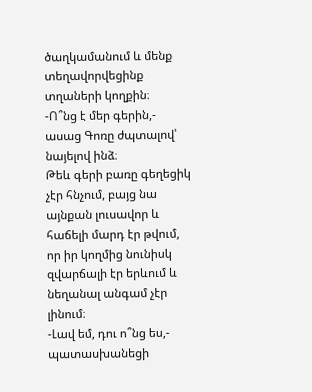ծաղկամանում և մենք տեղավորվեցինք տղաների կողքին։
-Ո՞նց է մեր գերին,- ասաց Գոռը ժպտալով՝ նայելով ինձ։
Թեև գերի բառը գեղեցիկ չէր հնչում, բայց նա այնքան լուսավոր և հաճելի մարդ էր թվում, որ իր կողմից նունիսկ զվարճալի էր երևում և նեղանալ անգամ չէր լինում։
-Լավ եմ, դու ո՞նց ես,- պատասխանեցի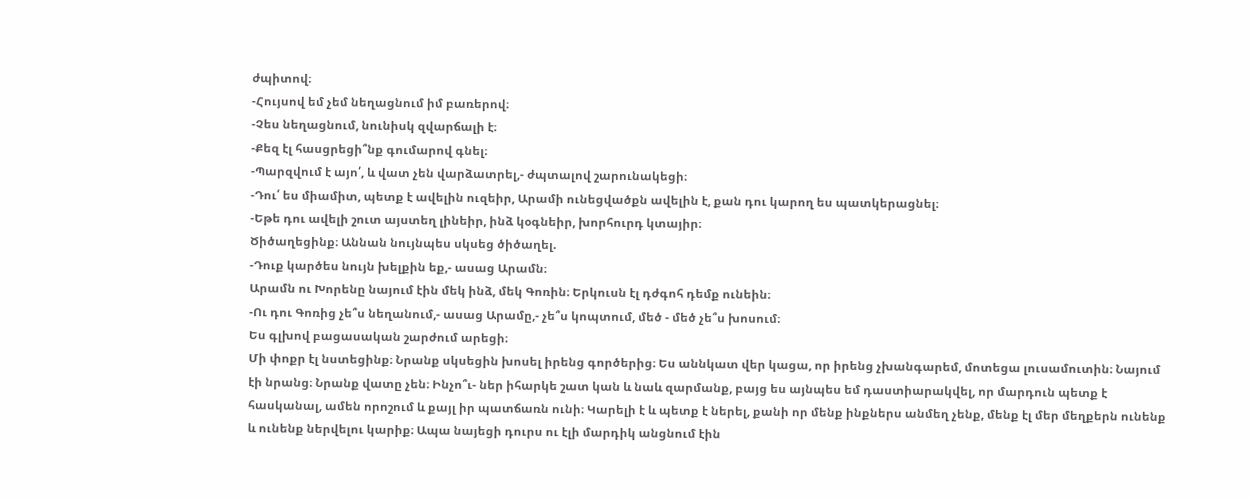ժպիտով։
-Հույսով եմ չեմ նեղացնում իմ բառերով։
-Չես նեղացնում, նունիսկ զվարճալի է։
-Քեզ էլ հասցրեցի՞նք գումարով գնել։
-Պարզվում է այո՛, և վատ չեն վարձատրել,- ժպտալով շարունակեցի։
-Դու՛ ես միամիտ, պետք է ավելին ուզեիր, Արամի ունեցվածքն ավելին է, քան դու կարող ես պատկերացնել։
-Եթե դու ավելի շուտ այստեղ լինեիր, ինձ կօգնեիր, խորհուրդ կտայիր։
Ծիծաղեցինք։ Աննան նույնպես սկսեց ծիծաղել.
-Դուք կարծես նույն խելքին եք,- ասաց Արամն։
Արամն ու Խորենը նայում էին մեկ ինձ, մեկ Գոռին։ Երկուսն էլ դժգոհ դեմք ունեին։
-Ու դու Գոռից չե՞ս նեղանում,- ասաց Արամը,- չե՞ս կոպտում, մեծ - մեծ չե՞ս խոսում։
Ես գլխով բացասական շարժում արեցի։
Մի փոքր էլ նստեցինք։ Նրանք սկսեցին խոսել իրենց գործերից։ Ես աննկատ վեր կացա, որ իրենց չխանգարեմ, մոտեցա լուսամուտին։ Նայում էի նրանց։ Նրանք վատը չեն։ Ինչո՞ւ- ներ իհարկե շատ կան և նաև զարմանք, բայց ես այնպես եմ դաստիարակվել, որ մարդուն պետք է հասկանալ, ամեն որոշում և քայլ իր պատճառն ունի։ Կարելի է և պետք է ներել, քանի որ մենք ինքներս անմեղ չենք, մենք էլ մեր մեղքերն ունենք և ունենք ներվելու կարիք։ Ապա նայեցի դուրս ու էլի մարդիկ անցնում էին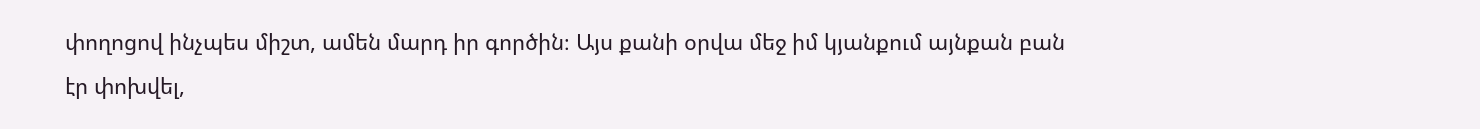փողոցով ինչպես միշտ, ամեն մարդ իր գործին։ Այս քանի օրվա մեջ իմ կյանքում այնքան բան էր փոխվել,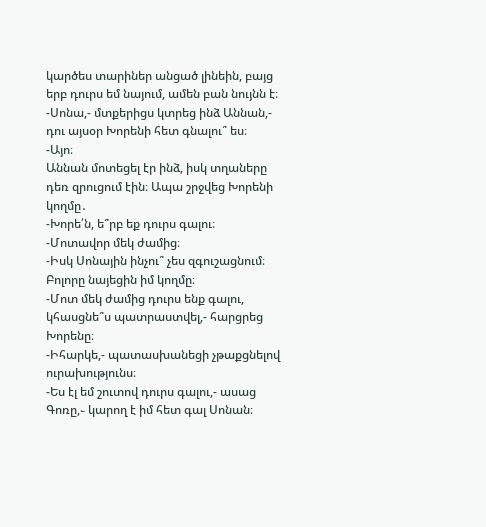կարծես տարիներ անցած լինեին, բայց երբ դուրս եմ նայում, ամեն բան նույնն է։
-Սոնա,- մտքերիցս կտրեց ինձ Աննան,- դու այսօր Խորենի հետ գնալու՞ ես։
-Այո։
Աննան մոտեցել էր ինձ, իսկ տղաները դեռ զրուցում էին։ Ապա շրջվեց Խորենի կողմը․
-Խորե՛ն, ե՞րբ եք դուրս գալու։
-Մոտավոր մեկ ժամից։
-Իսկ Սոնային ինչու՞ չես զգուշացնում։
Բոլորը նայեցին իմ կողմը։
-Մոտ մեկ ժամից դուրս ենք գալու, կհասցնե՞ս պատրաստվել,- հարցրեց Խորենը։
-Իհարկե,- պատասխանեցի չթաքցնելով ուրախությունս։
-Ես էլ եմ շուտով դուրս գալու,- ասաց Գոռը,֊ կարող է իմ հետ գալ Սոնան։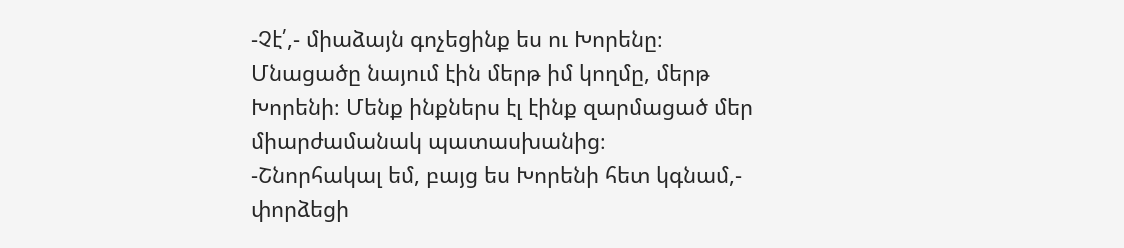-Չէ՛,- միաձայն գոչեցինք ես ու Խորենը։
Մնացածը նայում էին մերթ իմ կողմը, մերթ Խորենի։ Մենք ինքներս էլ էինք զարմացած մեր միարժամանակ պատասխանից։
-Շնորհակալ եմ, բայց ես Խորենի հետ կգնամ,- փորձեցի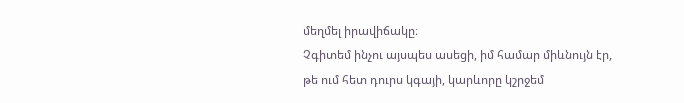մեղմել իրավիճակը։
Չգիտեմ ինչու այսպես ասեցի, իմ համար միևնույն էր, թե ում հետ դուրս կգայի, կարևորը կշրջեմ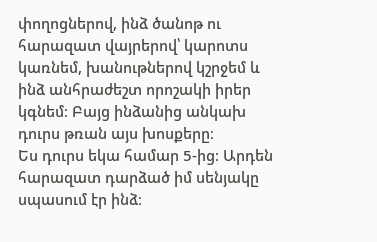փողոցներով, ինձ ծանոթ ու հարազատ վայրերով՝ կարոտս կառնեմ, խանութներով կշրջեմ և ինձ անհրաժեշտ որոշակի իրեր կգնեմ։ Բայց ինձանից անկախ դուրս թռան այս խոսքերը։
Ես դուրս եկա համար 5-ից։ Արդեն հարազատ դարձած իմ սենյակը սպասում էր ինձ։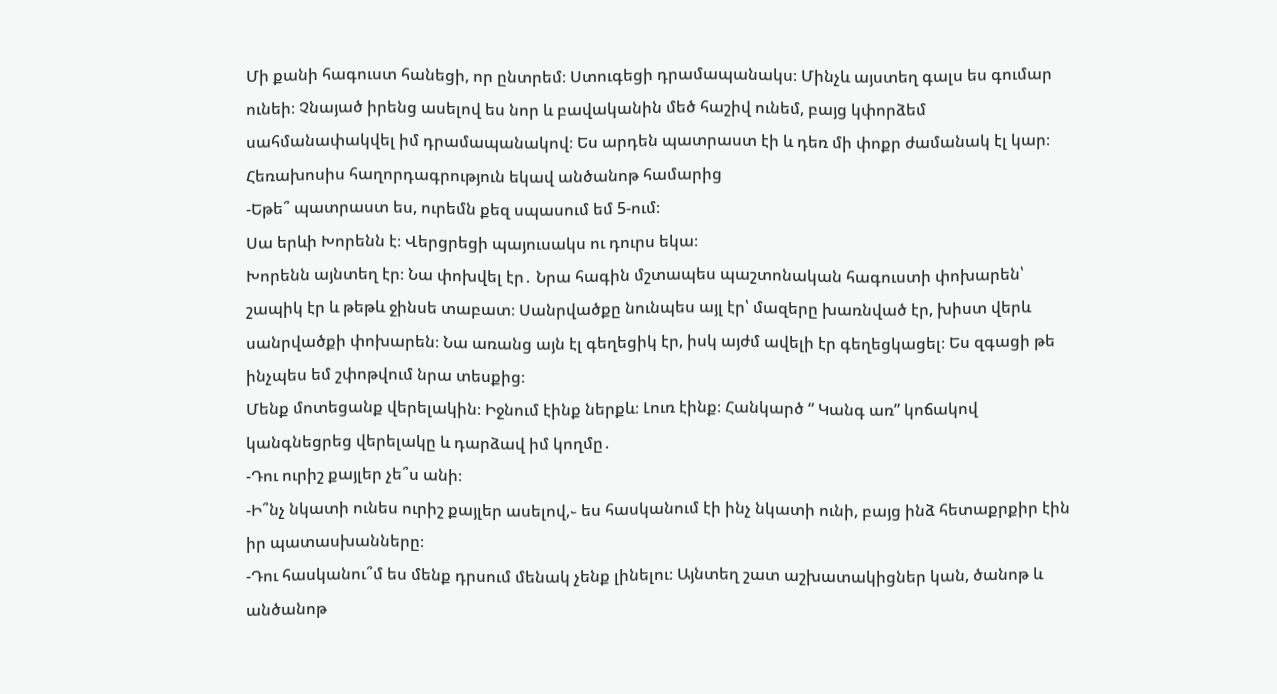Մի քանի հագուստ հանեցի, որ ընտրեմ։ Ստուգեցի դրամապանակս։ Մինչև այստեղ գալս ես գումար ունեի։ Չնայած իրենց ասելով ես նոր և բավականին մեծ հաշիվ ունեմ, բայց կփորձեմ սահմանափակվել իմ դրամապանակով։ Ես արդեն պատրաստ էի և դեռ մի փոքր ժամանակ էլ կար։ Հեռախոսիս հաղորդագրություն եկավ անծանոթ համարից
-Եթե՞ պատրաստ ես, ուրեմն քեզ սպասում եմ 5-ում։
Սա երևի Խորենն է։ Վերցրեցի պայուսակս ու դուրս եկա։
Խորենն այնտեղ էր։ Նա փոխվել էր․ Նրա հագին մշտապես պաշտոնական հագուստի փոխարեն՝ շապիկ էր և թեթև ջինսե տաբատ։ Սանրվածքը նունպես այլ էր՝ մազերը խառնված էր, խիստ վերև սանրվածքի փոխարեն։ Նա առանց այն էլ գեղեցիկ էր, իսկ այժմ ավելի էր գեղեցկացել։ Ես զգացի թե ինչպես եմ շփոթվում նրա տեսքից։
Մենք մոտեցանք վերելակին։ Իջնում էինք ներքև։ Լուռ էինք։ Հանկարծ “ Կանգ առ” կոճակով կանգնեցրեց վերելակը և դարձավ իմ կողմը․
-Դու ուրիշ քայլեր չե՞ս անի։
-Ի՞նչ նկատի ունես ուրիշ քայլեր ասելով,֊ ես հասկանում էի ինչ նկատի ունի, բայց ինձ հետաքրքիր էին իր պատասխանները։
-Դու հասկանու՞մ ես մենք դրսում մենակ չենք լինելու։ Այնտեղ շատ աշխատակիցներ կան, ծանոթ և անծանոթ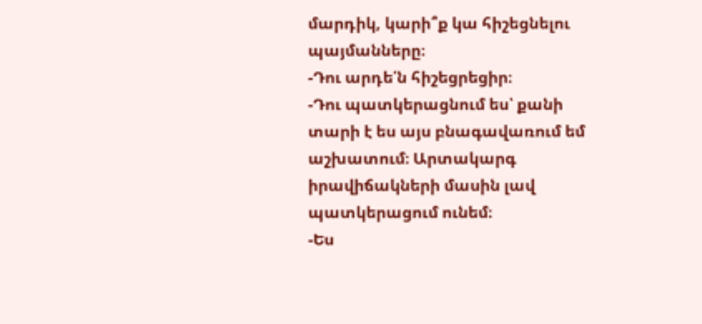մարդիկ, կարի՞ք կա հիշեցնելու պայմանները։
-Դու արդե՛ն հիշեցրեցիր։
-Դու պատկերացնում ես՝ քանի տարի է ես այս բնագավառում եմ աշխատում։ Արտակարգ իրավիճակների մասին լավ պատկերացում ունեմ։
-Ես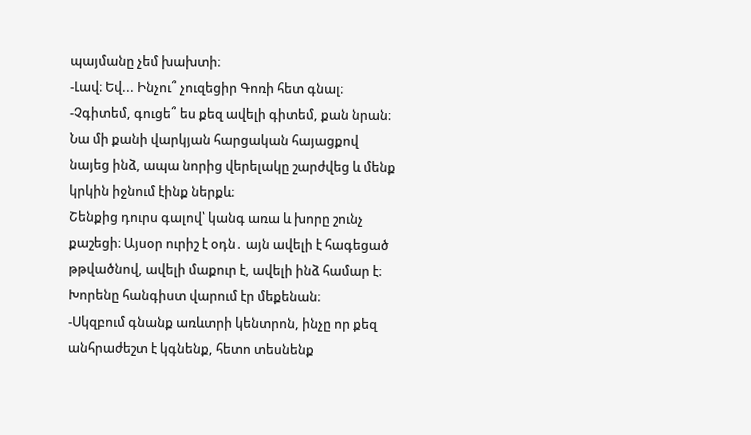պայմանը չեմ խախտի։
-Լավ։ Եվ... Ինչու՞ չուզեցիր Գոռի հետ գնալ։
-Չգիտեմ, գուցե՞ ես քեզ ավելի գիտեմ, քան նրան։
Նա մի քանի վարկյան հարցական հայացքով նայեց ինձ, ապա նորից վերելակը շարժվեց և մենք կրկին իջնում էինք ներքև։
Շենքից դուրս գալով՝ կանգ առա և խորը շունչ քաշեցի։ Այսօր ուրիշ է օդն․ այն ավելի է հագեցած թթվածնով, ավելի մաքուր է, ավելի ինձ համար է։
Խորենը հանգիստ վարում էր մեքենան։
-Սկզբում գնանք առևտրի կենտրոն, ինչը որ քեզ անհրաժեշտ է կգնենք, հետո տեսնենք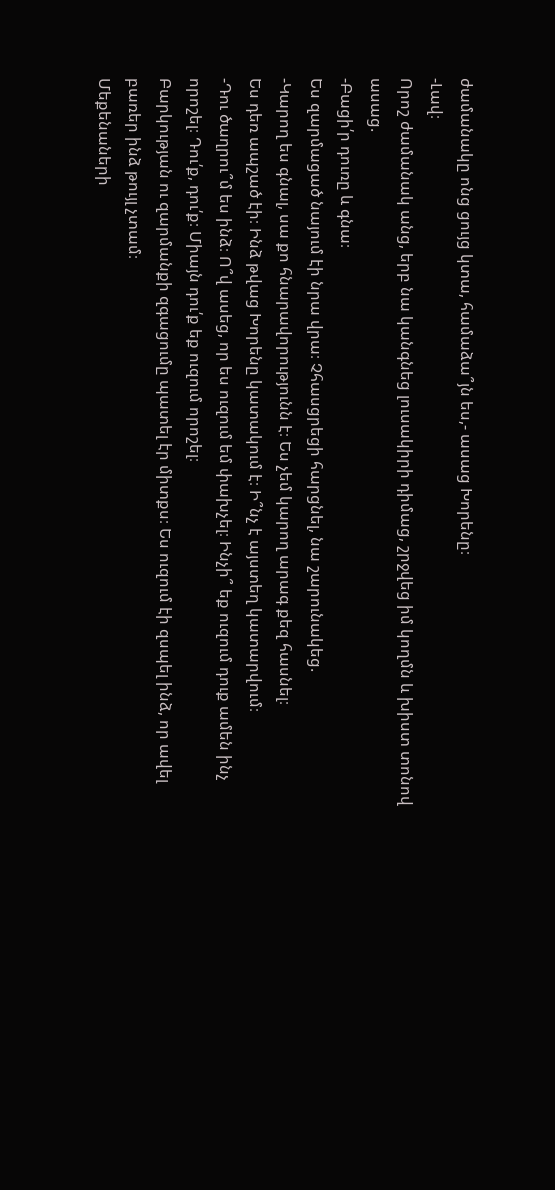ժամանակը ոնց ցույց կտա, համաձա՞յն ես,- ասաց Խորենը։
-Լավ։
Որոշ ժամանակ անց, երբ նա կանգնեց լուսակիրի դիմաց, շրջվեց իմ կողմն և խիստ տոնով ասաց.
-Բացի՛ր դուռը և գնա։
Ես զարմացած նայում էի նրա վրա։ Չհասցրեցի հարցնել, նա շարունակեց.
-Կարող ես գնալ, սա քո հնարավորությունն է։ Ես չեմ կարող արագ քեզ հասնել։
Ես դեռ ապշած էի։ Ինձ թվաց Խորենը կատակում է։ Ի՞նչ է այստեղ կատարվում։
-Դու ծաղրու՞մ ես ինձ։ Ո՞վ ասեց, որ ես ուզում եմ փախչել։ Ինչի՞ եք ուզում դուք ամեն ինչ որոշել։ Դու՛ք, դու՛ք։ Միայն դու՛ք եք ուզում որոշել։
Բարկության ու զարմանքի զգացումը պատել էր միտքս։ Ես ուզում էի զսպել ինձ, որ ավել բառեր ինձ թույլ չտամ։
Մեքենաների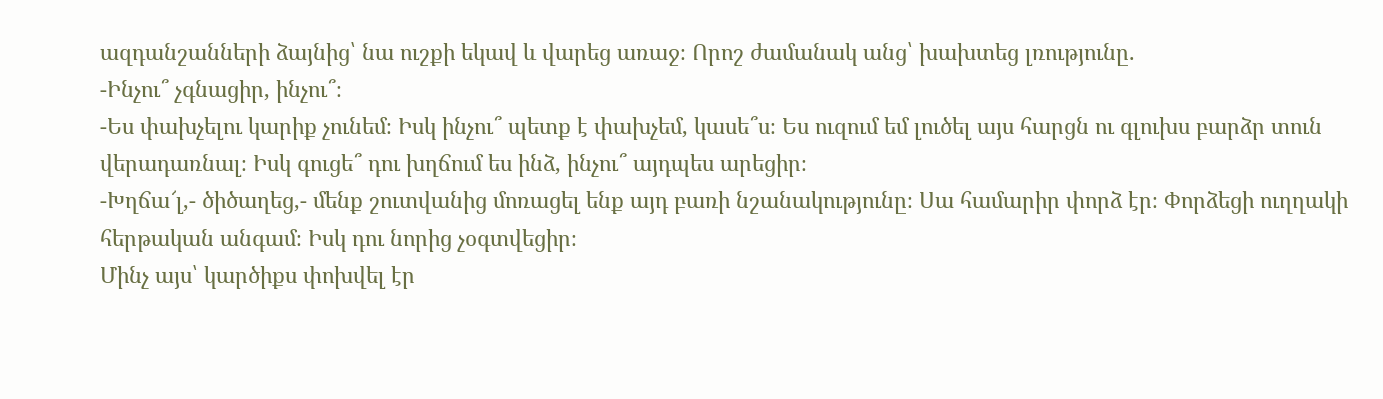ազդանշանների ձայնից՝ նա ուշքի եկավ և վարեց առաջ։ Որոշ ժամանակ անց՝ խախտեց լռությունը.
-Ինչու՞ չգնացիր, ինչու՞։
-Ես փախչելու կարիք չունեմ։ Իսկ ինչու՞ պետք է փախչեմ, կասե՞ս։ Ես ուզում եմ լուծել այս հարցն ու գլուխս բարձր տուն վերադառնալ։ Իսկ գուցե՞ դու խղճում ես ինձ, ինչու՞ այդպես արեցիր։
-Խղճա՜լ,- ծիծաղեց,- մենք շուտվանից մոռացել ենք այդ բառի նշանակությունը։ Սա համարիր փորձ էր։ Փորձեցի ուղղակի հերթական անգամ։ Իսկ դու նորից չօգտվեցիր։
Մինչ այս՝ կարծիքս փոխվել էր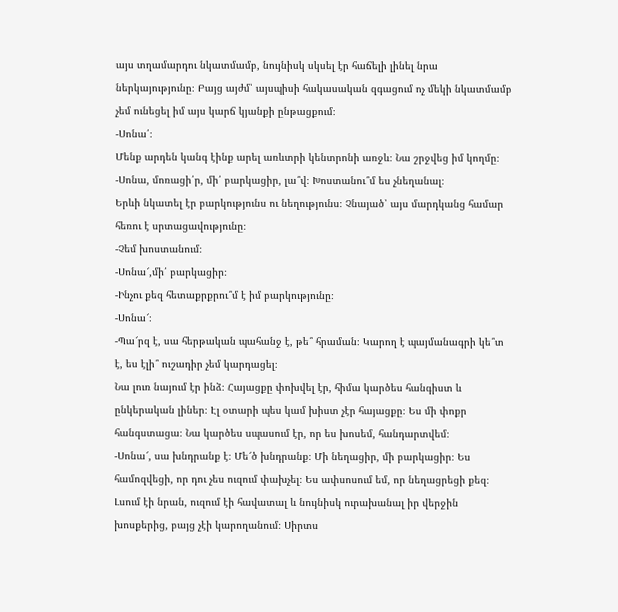այս տղամարդու նկատմամբ, նույնիսկ սկսել էր հաճելի լինել նրա ներկայությունը։ Բայց այժմ՝ այսպիսի հակասական զգացում ոչ մեկի նկատմամբ չեմ ունեցել իմ այս կարճ կյանքի ընթացքում։
-Սոնա՛։
Մենք արդեն կանգ էինք արել առևտրի կենտրոնի առջև։ Նա շրջվեց իմ կողմը։
-Սոնա, մոռացի՛ր, մի՛ բարկացիր, լա՞վ։ Խոստանու՞մ ես չնեղանալ։
Երևի նկատել էր բարկությունս ու նեղությունս։ Չնայած՝ այս մարդկանց համար հեռու է սրտացավությունը։
-Չեմ խոստանում։
-Սոնա՜,մի՛ բարկացիր։
-Ինչու քեզ հետաքրքրու՞մ է իմ բարկությունը։
-Սոնա՜։
-Պա՜րզ է, սա հերթական պահանջ է, թե՞ հրաման։ Կարող է պայմանագրի կե՞տ է, ես էլի՞ ուշադիր չեմ կարդացել։
Նա լուռ նայում էր ինձ։ Հայացքը փոխվել էր, հիմա կարծես հանգիստ և ընկերական լիներ։ Էլ օտարի պես կամ խիստ չէր հայացքը։ Ես մի փոքր հանգստացա։ Նա կարծես սպասում էր, որ ես խոսեմ, հանդարտվեմ։
-Սոնա՜, սա խնդրանք է։ Մե՜ծ խնդրանք։ Մի նեղացիր, մի բարկացիր։ Ես համոզվեցի, որ դու չես ուզում փախչել։ Ես ափսոսում եմ, որ նեղացրեցի քեզ։
Լսում էի նրան, ուզում էի հավատալ և նույնիսկ ուրախանալ իր վերջին խոսքերից, բայց չէի կարողանում։ Սիրտս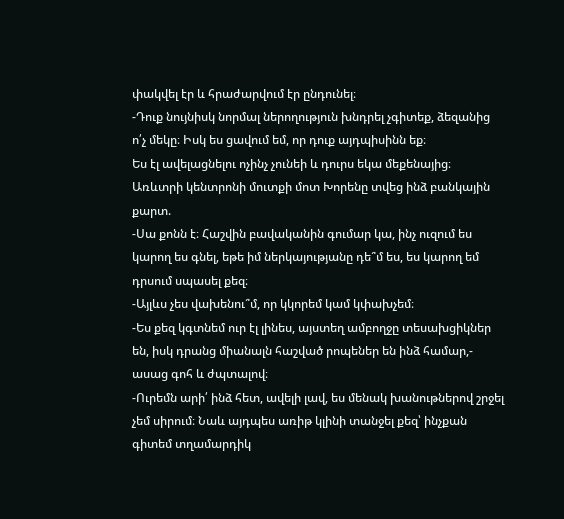փակվել էր և հրաժարվում էր ընդունել։
-Դուք նույնիսկ նորմալ ներողություն խնդրել չգիտեք, ձեզանից ո՛չ մեկը։ Իսկ ես ցավում եմ, որ դուք այդպիսինն եք։
Ես էլ ավելացնելու ոչինչ չունեի և դուրս եկա մեքենայից։
Առևտրի կենտրոնի մուտքի մոտ Խորենը տվեց ինձ բանկային քարտ.
-Սա քոնն է։ Հաշվին բավականին գումար կա, ինչ ուզում ես կարող ես գնել, եթե իմ ներկայությանը դե՞մ ես, ես կարող եմ դրսում սպասել քեզ։
-Այլևս չես վախենու՞մ, որ կկորեմ կամ կփախչեմ։
-Ես քեզ կգտնեմ ուր էլ լինես, այստեղ ամբողջը տեսախցիկներ են, իսկ դրանց միանալն հաշված րոպեներ են ինձ համար,- ասաց գոհ և ժպտալով։
-Ուրեմն արի՛ ինձ հետ, ավելի լավ, ես մենակ խանութներով շրջել չեմ սիրում։ Նաև այդպես առիթ կլինի տանջել քեզ՝ ինչքան գիտեմ տղամարդիկ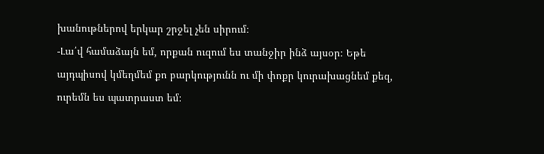խանութներով երկար շրջել չեն սիրում։
-Լա՛վ համաձայն եմ, որքան ուզում ես տանջիր ինձ այսօր։ Եթե այդպիսով կմեղմեմ քո բարկությունն ու մի փոքր կուրախացնեմ քեզ, ուրեմն ես պատրաստ եմ։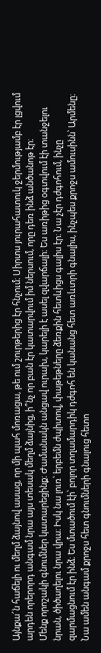Այնքա՜ն հաճելի ու մեղմ ձայնով ասաց, որ մի պահ մոռացա, թե ում շուրթերից էր հնչում։ Սիրտս յուրահատուկ ջերմությամբ էր լցվում արդեն որերորդ անգամ նրա այս տեսակ մեղմ ձայնից, ի՞նչ որ բան էր կատարվում իմ ներսում, որը դեռ ինձ անծանոթ էր։
Մենք որոշակի գնումներ կատարեցինք։ Ժամանակն անցավ ուրախ, կարելի է ասել զվարճալի։ Ես առիթից օգտվում էի տանջելու նրան, ծիծաղելու նրա վրա։ Իսկ նա լուռ՝ երբեմն ժպիտով, փաթեթները ձեռքին հետևիցս գալիս էր։ Նա չէր դժգոհում, ինչը զարմացնում էր ինձ։ Ես մտածում էի՝ բոլոր տղամարդիկ դժգոհ են կանանց հետ առևտրի գնալիս, ինչպես քրոջս ամուսինն՝ Արմենը։ Նա ամեն անգամ քրոջս հետ գնումների գնալուց հետո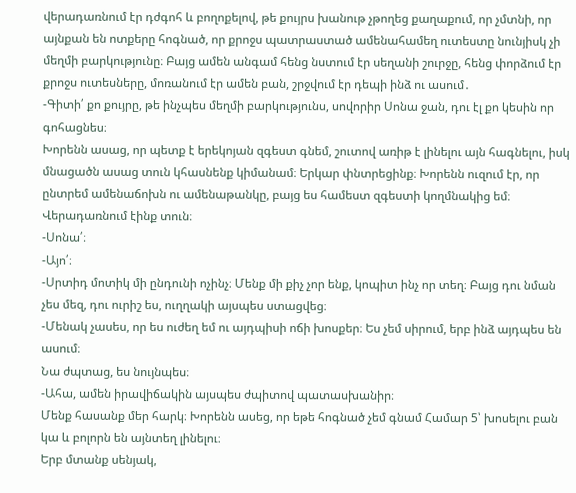վերադառնում էր դժգոհ և բողոքելով, թե քույրս խանութ չթողեց քաղաքում, որ չմտնի, որ այնքան են ոտքերը հոգնած, որ քրոջս պատրաստած ամենահամեղ ուտեստը նունյիսկ չի մեղմի բարկությունը։ Բայց ամեն անգամ հենց նստում էր սեղանի շուրջը, հենց փորձում էր քրոջս ուտեսները, մոռանում էր ամեն բան, շրջվում էր դեպի ինձ ու ասում․
-Գիտի՛ քո քույրը, թե ինչպես մեղմի բարկությունս, սովորիր Սոնա ջան, դու էլ քո կեսին որ գոհացնես։
Խորենն ասաց, որ պետք է երեկոյան զգեստ գնեմ, շուտով առիթ է լինելու այն հագնելու, իսկ մնացածն ասաց տուն կհասնենք կիմանամ։ Երկար փնտրեցինք։ Խորենն ուզում էր, որ ընտրեմ ամենաճոխն ու ամենաթանկը, բայց ես համեստ զգեստի կողմնակից եմ։
Վերադառնում էինք տուն։
-Սոնա՛։
-Այո՛։
-Սրտիդ մոտիկ մի ընդունի ոչինչ։ Մենք մի քիչ չոր ենք, կոպիտ ինչ որ տեղ։ Բայց դու նման չես մեզ, դու ուրիշ ես, ուղղակի այսպես ստացվեց։
-Մենակ չասես, որ ես ուժեղ եմ ու այդպիսի ոճի խոսքեր։ Ես չեմ սիրում, երբ ինձ այդպես են ասում։
Նա ժպտաց, ես նույնպես։
-Ահա, ամեն իրավիճակին այսպես ժպիտով պատասխանիր։
Մենք հասանք մեր հարկ։ Խորենն ասեց, որ եթե հոգնած չեմ գնամ Համար 5՝ խոսելու բան կա և բոլորն են այնտեղ լինելու։
Երբ մտանք սենյակ,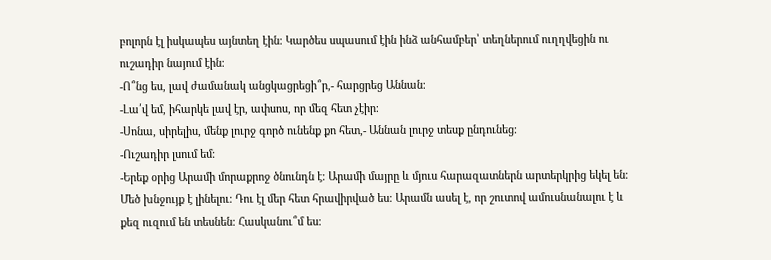բոլորն էլ իսկապես այնտեղ էին։ Կարծես սպասում էին ինձ անհամբեր՝ տեղներում ուղղվեցին ու ուշադիր նայում էին։
-Ո՞նց ես, լավ ժամանակ անցկացրեցի՞ր,- հարցրեց Աննան։
-Լա՛վ եմ, իհարկե լավ էր, ափսոս, որ մեզ հետ չէիր։
-Սոնա, սիրելիս, մենք լուրջ գործ ունենք քո հետ,- Աննան լուրջ տեսք ընդունեց։
-Ուշադիր լսում եմ։
-Երեք օրից Արամի մորաքրոջ ծնունդն է։ Արամի մայրը և մյուս հարազատներն արտերկրից եկել են։ Մեծ խնջույք է լինելու։ Դու էլ մեր հետ հրավիրված ես։ Արամն ասել է, որ շուտով ամուսնանալու է և քեզ ուզում են տեսնեն։ Հասկանու՞մ ես։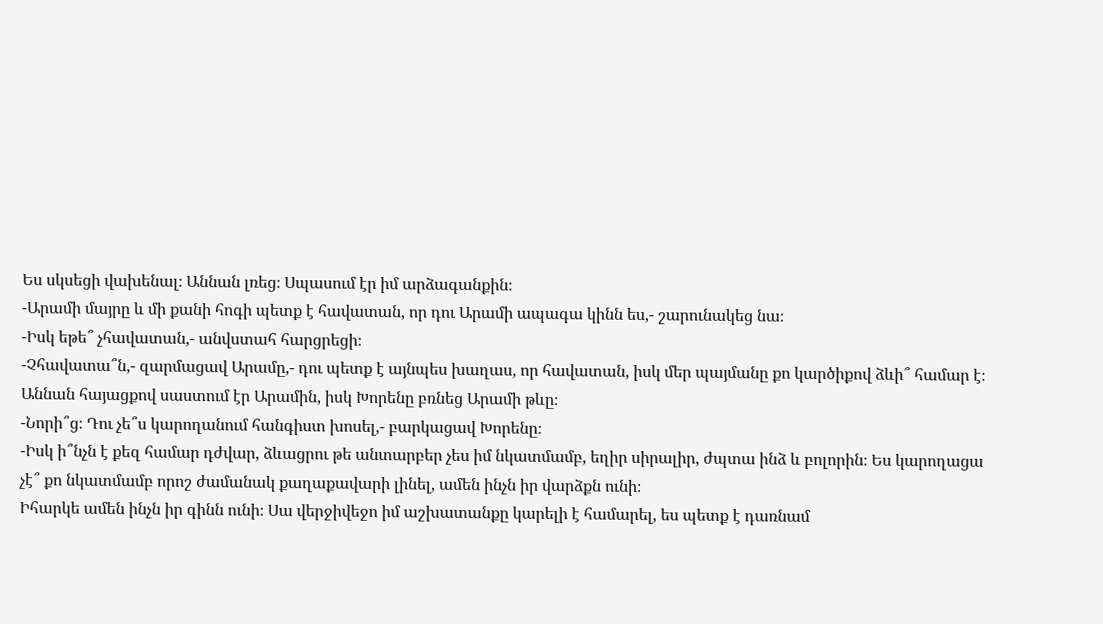Ես սկսեցի վախենալ։ Աննան լռեց։ Սպասում էր իմ արձագանքին։
-Արամի մայրը և մի քանի հոգի պետք է հավատան, որ դու Արամի ապագա կինն ես,- շարունակեց նա։
-Իսկ եթե՞ չհավատան,- անվստահ հարցրեցի։
-Չհավատա՞ն,- զարմացավ Արամը,- դու պետք է այնպես խաղաս, որ հավատան, իսկ մեր պայմանը քո կարծիքով ձևի՞ համար է։
Աննան հայացքով սաստում էր Արամին, իսկ Խորենը բռնեց Արամի թևը։
-Նորի՞ց։ Դու չե՞ս կարողանում հանգիստ խոսել,- բարկացավ Խորենը։
-Իսկ ի՞նչն է քեզ համար դժվար, ձևացրու թե անտարբեր չես իմ նկատմամբ, եղիր սիրալիր, ժպտա ինձ և բոլորին։ Ես կարողացա չէ՞ քո նկատմամբ որոշ ժամանակ քաղաքավարի լինել, ամեն ինչն իր վարձքն ունի։
Իհարկե ամեն ինչն իր գինն ունի։ Սա վերջիվեջո իմ աշխատանքը կարելի է համարել, ես պետք է դառնամ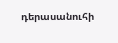դերասանուհի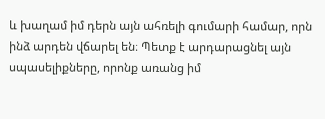և խաղամ իմ դերն այն ահռելի գումարի համար, որն ինձ արդեն վճարել են։ Պետք է արդարացնել այն սպասելիքները, որոնք առանց իմ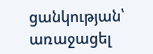ցանկության՝ առաջացել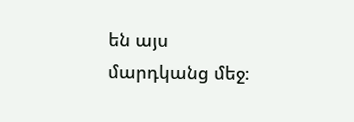են այս մարդկանց մեջ։